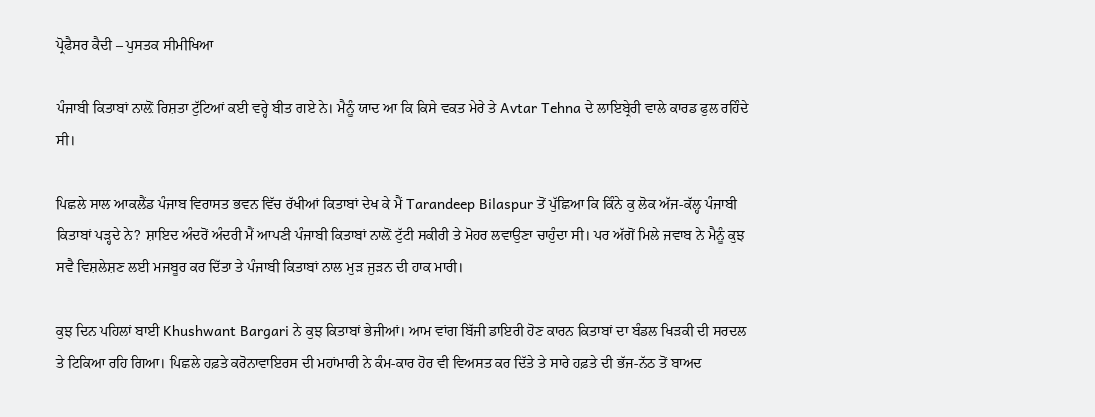ਪ੍ਰੋਫੈਸਰ ਕੈਦੀ – ਪੁਸਤਕ ਸੀਮੀਖਿਆ

ਪੰਜਾਬੀ ਕਿਤਾਬਾਂ ਨਾਲ਼ੋਂ ਰਿਸ਼ਤਾ ਟੁੱਟਿਆਂ ਕਈ ਵਰ੍ਹੇ ਬੀਤ ਗਏ ਨੇ। ਮੈਨੂੰ ਯਾਦ ਆ ਕਿ ਕਿਸੇ ਵਕਤ ਮੇਰੇ ਤੇ Avtar Tehna ਦੇ ਲਾਇਬ੍ਰੇਰੀ ਵਾਲੇ ਕਾਰਡ ਫੁਲ ਰਹਿੰਦੇ ਸੀ।

ਪਿਛਲੇ ਸਾਲ ਆਕਲੈਂਡ ਪੰਜਾਬ ਵਿਰਾਸਤ ਭਵਨ ਵਿੱਚ ਰੱਖੀਆਂ ਕਿਤਾਬਾਂ ਦੇਖ ਕੇ ਮੈਂ Tarandeep Bilaspur ਤੋਂ ਪੁੱਛਿਆ ਕਿ ਕਿੰਨੇ ਕੁ ਲੋਕ ਅੱਜ-ਕੱਲ੍ਹ ਪੰਜਾਬੀ ਕਿਤਾਬਾਂ ਪੜ੍ਹਦੇ ਨੇ? ਸ਼ਾਇਦ ਅੰਦਰੋਂ ਅੰਦਰੀ ਮੈਂ ਆਪਣੀ ਪੰਜਾਬੀ ਕਿਤਾਬਾਂ ਨਾਲ਼ੋਂ ਟੁੱਟੀ ਸਕੀਰੀ ਤੇ ਮੋਹਰ ਲਵਾਉਣਾ ਚਾਹੁੰਦਾ ਸੀ। ਪਰ ਅੱਗੋਂ ਮਿਲੇ ਜਵਾਬ ਨੇ ਮੈਨੂੰ ਕੁਝ ਸਵੈ ਵਿਸ਼ਲੇਸ਼ਣ ਲਈ ਮਜਬੂਰ ਕਰ ਦਿੱਤਾ ਤੇ ਪੰਜਾਬੀ ਕਿਤਾਬਾਂ ਨਾਲ ਮੁੜ ਜੁੜਨ ਦੀ ਹਾਕ ਮਾਰੀ।

ਕੁਝ ਦਿਨ ਪਹਿਲਾਂ ਬਾਈ Khushwant Bargari ਨੇ ਕੁਝ ਕਿਤਾਬਾਂ ਭੇਜੀਆਂ। ਆਮ ਵਾਂਗ ਬਿੱਜੀ ਡਾਇਰੀ ਹੋਣ ਕਾਰਨ ਕਿਤਾਬਾਂ ਦਾ ਬੰਡਲ ਖਿੜਕੀ ਦੀ ਸਰਦਲ ਤੇ ਟਿਕਿਆ ਰਹਿ ਗਿਆ। ਪਿਛਲੇ ਹਫ਼ਤੇ ਕਰੋਨਾਵਾਇਰਸ ਦੀ ਮਹਾਂਮਾਰੀ ਨੇ ਕੰਮ-ਕਾਰ ਹੋਰ ਵੀ ਵਿਅਸਤ ਕਰ ਦਿੱਤੇ ਤੇ ਸਾਰੇ ਹਫ਼ਤੇ ਦੀ ਭੱਜ-ਨੱਠ ਤੋਂ ਬਾਅਦ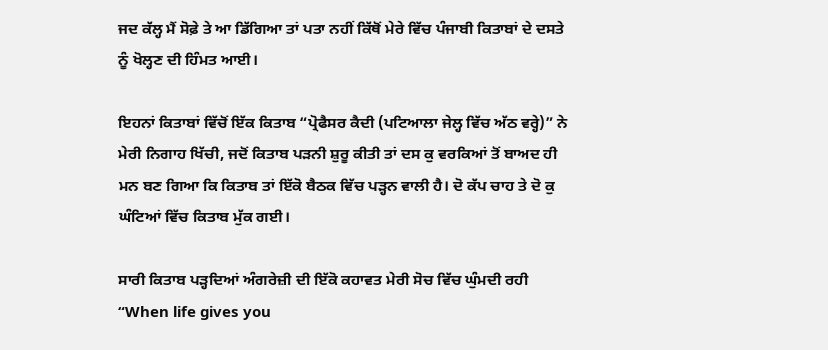ਜਦ ਕੱਲ੍ਹ ਮੈਂ ਸੋਫ਼ੇ ਤੇ ਆ ਡਿੱਗਿਆ ਤਾਂ ਪਤਾ ਨਹੀਂ ਕਿੱਥੋਂ ਮੇਰੇ ਵਿੱਚ ਪੰਜਾਬੀ ਕਿਤਾਬਾਂ ਦੇ ਦਸਤੇ ਨੂੰ ਖੋਲ੍ਹਣ ਦੀ ਹਿੰਮਤ ਆਈ।

ਇਹਨਾਂ ਕਿਤਾਬਾਂ ਵਿੱਚੋਂ ਇੱਕ ਕਿਤਾਬ “ਪ੍ਰੋਫੈਸਰ ਕੈਦੀ (ਪਟਿਆਲਾ ਜੇਲ੍ਹ ਵਿੱਚ ਅੱਠ ਵਰ੍ਹੇ)” ਨੇ ਮੇਰੀ ਨਿਗਾਹ ਖਿੱਚੀ, ਜਦੋਂ ਕਿਤਾਬ ਪੜਨੀ ਸ਼ੁਰੂ ਕੀਤੀ ਤਾਂ ਦਸ ਕੁ ਵਰਕਿਆਂ ਤੋਂ ਬਾਅਦ ਹੀ ਮਨ ਬਣ ਗਿਆ ਕਿ ਕਿਤਾਬ ਤਾਂ ਇੱਕੋ ਬੈਠਕ ਵਿੱਚ ਪੜ੍ਹਨ ਵਾਲੀ ਹੈ। ਦੋ ਕੱਪ ਚਾਹ ਤੇ ਦੋ ਕੁ ਘੰਟਿਆਂ ਵਿੱਚ ਕਿਤਾਬ ਮੁੱਕ ਗਈ।

ਸਾਰੀ ਕਿਤਾਬ ਪੜ੍ਹਦਿਆਂ ਅੰਗਰੇਜ਼ੀ ਦੀ ਇੱਕੋ ਕਹਾਵਤ ਮੇਰੀ ਸੋਚ ਵਿੱਚ ਘੁੰਮਦੀ ਰਹੀ “When life gives you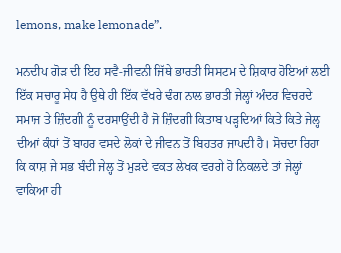lemons, make lemonade”.

ਮਨਦੀਪ ਗੋੜ ਦੀ ਇਹ ਸਵੈ-ਜੀਵਨੀ ਜਿੱਥੇ ਭਾਰਤੀ ਸਿਸਟਮ ਦੇ ਸ਼ਿਕਾਰ ਹੋਇਆਂ ਲਈ ਇੱਕ ਸਚਾਰੂ ਸੇਧ ਹੈ ਉਥੇ ਹੀ ਇੱਕ ਵੱਖਰੇ ਢੰਗ ਨਾਲ ਭਾਰਤੀ ਜੇਲ੍ਹਾਂ ਅੰਦਰ ਵਿਚਰਦੇ ਸਮਾਜ ਤੇ ਜ਼ਿੰਦਗੀ ਨੂੰ ਦਰਸਾਉਂਦੀ ਹੈ ਜੋ ਜ਼ਿੰਦਗੀ ਕਿਤਾਬ ਪੜ੍ਹਦਿਆਂ ਕਿਤੇ ਕਿਤੇ ਜੇਲ੍ਹ ਦੀਆਂ ਕੰਧਾਂ ਤੋਂ ਬਾਹਰ ਵਸਦੇ ਲੋਕਾਂ ਦੇ ਜੀਵਨ ਤੋਂ ਬਿਹਤਰ ਜਾਪਦੀ ਹੈ। ਸੋਚਦਾ ਰਿਹਾ ਕਿ ਕਾਸ਼ ਜੇ ਸਭ ਬੰਦੀ ਜੇਲ੍ਹ ਤੋਂ ਮੁੜਦੇ ਵਕਤ ਲੇਖਕ ਵਰਗੇ ਹੋ ਨਿਕਲਦੇ ਤਾਂ ਜੇਲ੍ਹਾਂ ਵਾਕਿਆ ਹੀ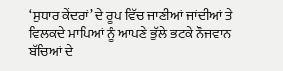‘ਸੁਧਾਰ ਕੇਂਦਰਾਂ’ ਦੇ ਰੂਪ ਵਿੱਚ ਜਾਣੀਆਂ ਜਾਂਦੀਆਂ ਤੇ ਵਿਲਕਦੇ ਮਾਪਿਆਂ ਨੂੰ ਆਪਣੇ ਭੁੱਲੇ ਭਟਕੇ ਨੌਜਵਾਨ ਬੱਚਿਆਂ ਦੇ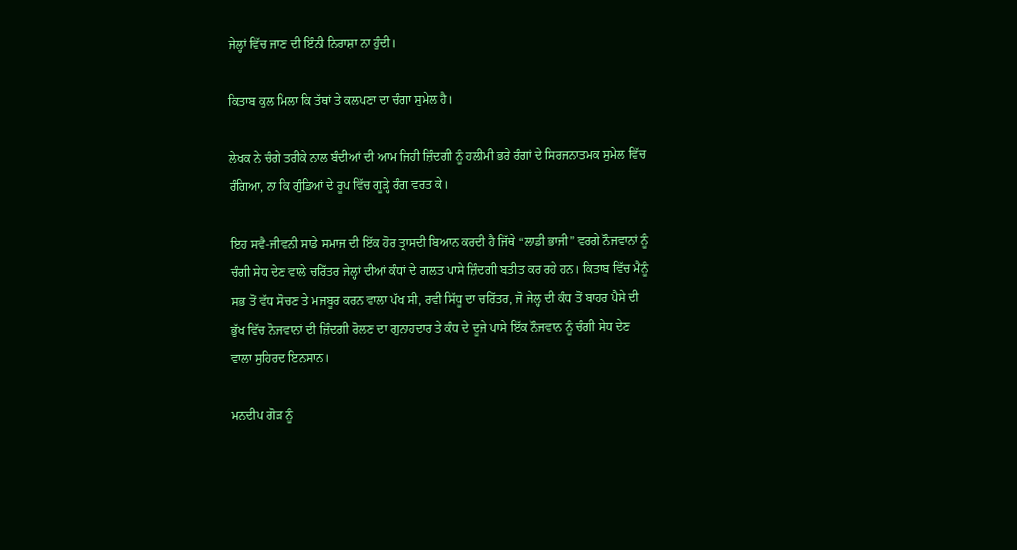ਜੇਲ੍ਹਾਂ ਵਿੱਚ ਜਾਣ ਦੀ ਇੰਨੀ ਨਿਰਾਸ਼ਾ ਨਾ ਹੁੰਦੀ।

ਕਿਤਾਬ ਕੁਲ ਮਿਲਾ ਕਿ ਤੱਥਾਂ ਤੇ ਕਲਪਣਾ ਦਾ ਚੰਗਾ ਸੁਮੇਲ ਹੈ।

ਲੇਖਕ ਨੇ ਚੰਗੇ ਤਰੀਕੇ ਨਾਲ ਬੰਦੀਆਂ ਦੀ ਆਮ ਜਿਹੀ ਜ਼ਿੰਦਗੀ ਨੂੰ ਹਲੀਮੀ ਭਰੇ ਰੰਗਾਂ ਦੇ ਸਿਰਜਨਾਤਮਕ ਸੁਮੇਲ ਵਿੱਚ ਰੰਗਿਆ, ਨਾ ਕਿ ਗੁੰਡਿਆਂ ਦੇ ਰੂਪ ਵਿੱਚ ਗੂੜ੍ਹੇ ਰੰਗ ਵਰਤ ਕੇ।

ਇਹ ਸਵੈ-ਜੀਵਨੀ ਸਾਡੇ ਸਮਾਜ ਦੀ ਇੱਕ ਹੋਰ ਤ੍ਰਾਸਦੀ ਬਿਆਨ ਕਰਦੀ ਹੈ ਜਿੱਥੇ “ਲਾਡੀ ਭਾਜੀ” ਵਰਗੇ ਨੌਜਵਾਨਾਂ ਨੂੰ ਚੰਗੀ ਸੇਧ ਦੇਣ ਵਾਲੇ ਚਰਿੱਤਰ ਜੇਲ੍ਹਾਂ ਦੀਆਂ ਕੰਧਾਂ ਦੇ ਗਲਤ ਪਾਸੇ ਜ਼ਿੰਦਗੀ ਬਤੀਤ ਕਰ ਰਹੇ ਹਨ। ਕਿਤਾਬ ਵਿੱਚ ਮੈਨੂੰ ਸਭ ਤੋਂ ਵੱਧ ਸੋਚਣ ਤੇ ਮਜਬੂਰ ਕਰਨ ਵਾਲਾ ਪੱਖ ਸੀ, ਰਵੀ ਸਿੱਧੂ ਦਾ ਚਰਿੱਤਰ, ਜੋ ਜੇਲ੍ਹ ਦੀ ਕੰਧ ਤੋਂ ਬਾਹਰ ਪੈਸੇ ਦੀ ਭੁੱਖ ਵਿੱਚ ਨੋਜਵਾਨਾਂ ਦੀ ਜ਼ਿੰਦਗੀ ਰੋਲਣ ਦਾ ਗੁਨਾਹਦਾਰ ਤੇ ਕੰਧ ਦੇ ਦੂਜੇ ਪਾਸੇ ਇੱਕ ਨੌਜਵਾਨ ਨੂੰ ਚੰਗੀ ਸੇਧ ਦੇਣ ਵਾਲਾ ਸੁਹਿਰਦ ਇਨਸਾਨ।

ਮਨਦੀਪ ਗੋੜ ਨੂੰ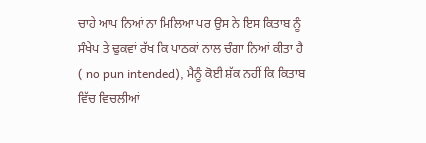ਚਾਹੇ ਆਪ ਨਿਆਂ ਨਾ ਮਿਲਿਆ ਪਰ ਉਸ ਨੇ ਇਸ ਕਿਤਾਬ ਨੂੰ ਸੰਖੇਪ ਤੇ ਢੁਕਵਾਂ ਰੱਖ ਕਿ ਪਾਠਕਾਂ ਨਾਲ ਚੰਗਾ ਨਿਆਂ ਕੀਤਾ ਹੈ ( no pun intended), ਮੈਨੂੰ ਕੋਈ ਸ਼ੱਕ ਨਹੀਂ ਕਿ ਕਿਤਾਬ ਵਿੱਚ ਵਿਚਲੀਆਂ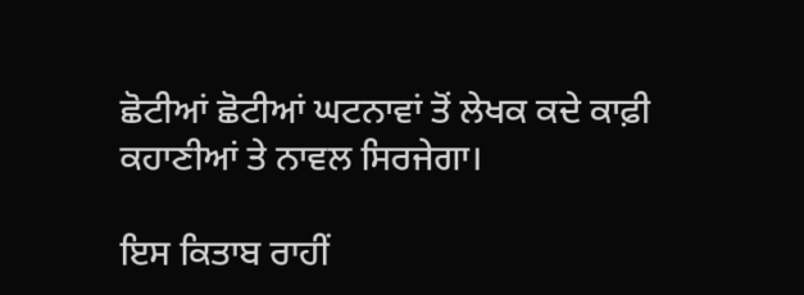ਛੋਟੀਆਂ ਛੋਟੀਆਂ ਘਟਨਾਵਾਂ ਤੋਂ ਲੇਖਕ ਕਦੇ ਕਾਫ਼ੀ ਕਹਾਣੀਆਂ ਤੇ ਨਾਵਲ ਸਿਰਜੇਗਾ।

ਇਸ ਕਿਤਾਬ ਰਾਹੀਂ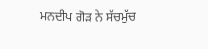ਮਨਦੀਪ ਗੋੜ ਨੇ ਸੱਚਮੁੱਚ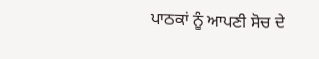ਪਾਠਕਾਂ ਨੂੰ ਆਪਣੀ ਸੋਚ ਦੇ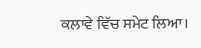ਕਲਾਵੇ ਵਿੱਚ ਸਮੇਟ ਲਿਆ।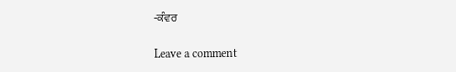-ਕੰਵਰ

Leave a comment